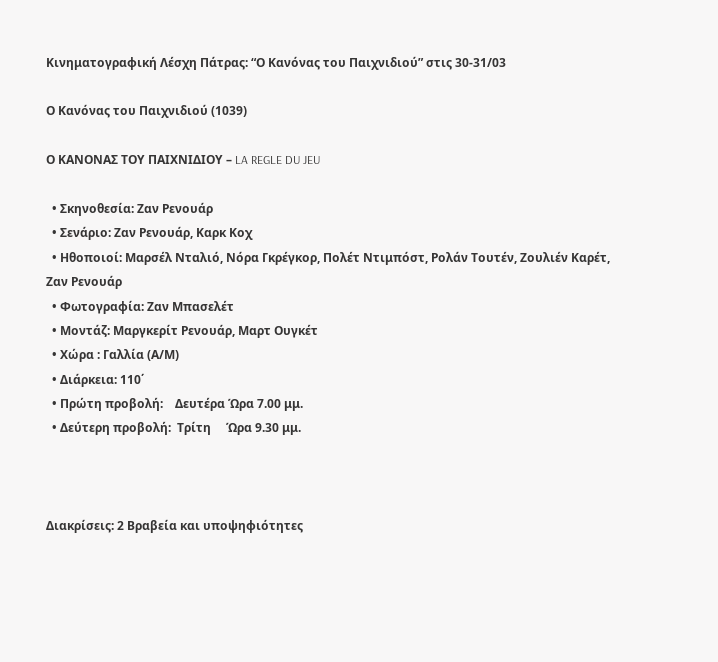Κινηματογραφική Λέσχη Πάτρας: “Ο Κανόνας του Παιχνιδιού” στις 30-31/03

Ο Κανόνας του Παιχνιδιού (1039)

Ο ΚΑΝΟΝΑΣ ΤΟΥ ΠΑΙΧΝΙΔΙΟΥ – LA REGLE DU JEU

  • Σκηνοθεσία: Ζαν Ρενουάρ
  • Σενάριο: Ζαν Ρενουάρ, Καρκ Κοχ
  • Ηθοποιοί: Μαρσέλ Νταλιό, Νόρα Γκρέγκορ, Πολέτ Ντιμπόστ, Ρολάν Τουτέν, Ζουλιέν Καρέτ, Ζαν Ρενουάρ
  • Φωτογραφία: Ζαν Μπασελέτ
  • Μοντάζ: Μαργκερίτ Ρενουάρ, Μαρτ Ουγκέτ
  • Χώρα : Γαλλία (Α/Μ)
  • Διάρκεια: 110΄
  • Πρώτη προβολή:    Δευτέρα Ώρα 7.00 μμ.
  • Δεύτερη προβολή:  Τρίτη     Ώρα 9.30 μμ.



Διακρίσεις: 2 Βραβεία και υποψηφιότητες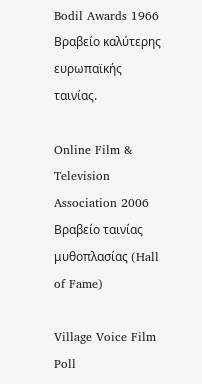Bodil Awards 1966 Βραβείο καλύτερης ευρωπαϊκής ταινίας.

Online Film & Television Association 2006 Βραβείο ταινίας μυθοπλασίας (Hall of Fame)

Village Voice Film Poll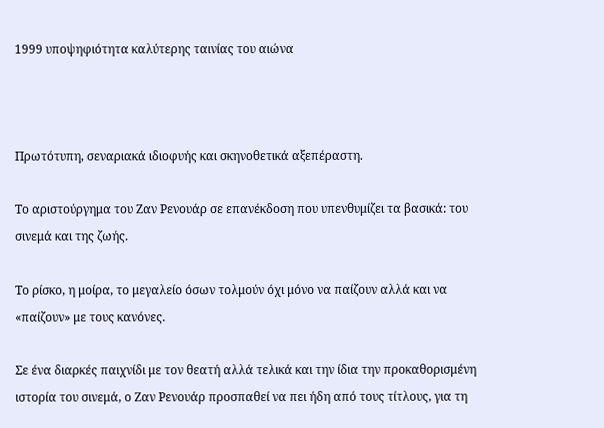1999 υποψηφιότητα καλύτερης ταινίας του αιώνα



Πρωτότυπη, σεναριακά ιδιοφυής και σκηνοθετικά αξεπέραστη.

Το αριστούργημα του Ζαν Ρενουάρ σε επανέκδοση που υπενθυμίζει τα βασικά: του σινεμά και της ζωής.

To ρίσκο, η μοίρα, το μεγαλείο όσων τολμούν όχι μόνο να παίζουν αλλά και να «παίζουν» με τους κανόνες.

Σε ένα διαρκές παιχνίδι με τον θεατή αλλά τελικά και την ίδια την προκαθορισμένη ιστορία του σινεμά, ο Ζαν Ρενουάρ προσπαθεί να πει ήδη από τους τίτλους, για τη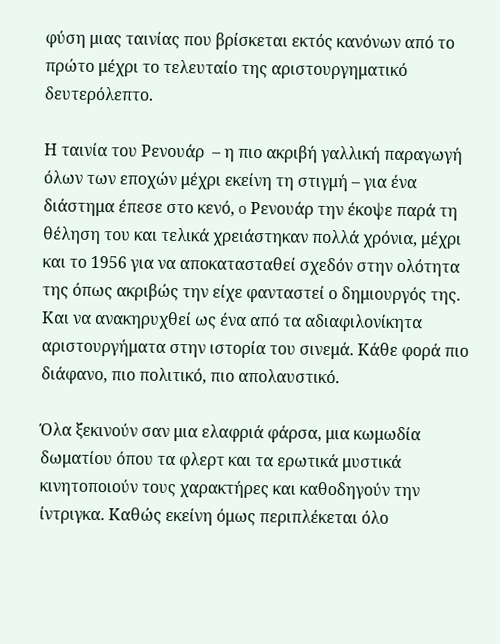φύση μιας ταινίας που βρίσκεται εκτός κανόνων από το πρώτο μέχρι το τελευταίο της αριστουργηματικό δευτερόλεπτο.

Η ταινία του Ρενουάρ  – η πιο ακριβή γαλλική παραγωγή όλων των εποχών μέχρι εκείνη τη στιγμή – για ένα διάστημα έπεσε στο κενό, o Ρενουάρ την έκοψε παρά τη θέληση του και τελικά χρειάστηκαν πολλά χρόνια, μέχρι και το 1956 για να αποκατασταθεί σχεδόν στην ολότητα της όπως ακριβώς την είχε φανταστεί ο δημιουργός της. Και να ανακηρυχθεί ως ένα από τα αδιαφιλονίκητα αριστουργήματα στην ιστορία του σινεμά. Κάθε φορά πιο διάφανο, πιο πολιτικό, πιο απολαυστικό.

Όλα ξεκινούν σαν μια ελαφριά φάρσα, μια κωμωδία δωματίου όπου τα φλερτ και τα ερωτικά μυστικά κινητοποιούν τους χαρακτήρες και καθοδηγούν την ίντριγκα. Καθώς εκείνη όμως περιπλέκεται όλο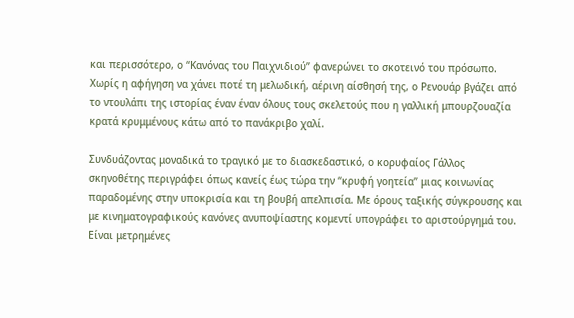και περισσότερο, ο “Κανόνας του Παιχνιδιού” φανερώνει το σκοτεινό του πρόσωπο. Χωρίς η αφήγηση να χάνει ποτέ τη μελωδική, αέρινη αίσθησή της, ο Ρενουάρ βγάζει από το ντουλάπι της ιστορίας έναν έναν όλους τους σκελετούς που η γαλλική μπουρζουαζία κρατά κρυμμένους κάτω από το πανάκριβο χαλί.

Συνδυάζοντας μοναδικά το τραγικό με το διασκεδαστικό, ο κορυφαίος Γάλλος σκηνοθέτης περιγράφει όπως κανείς έως τώρα την “κρυφή γοητεία” μιας κοινωνίας παραδομένης στην υποκρισία και τη βουβή απελπισία. Με όρους ταξικής σύγκρουσης και με κινηματογραφικούς κανόνες ανυποψίαστης κομεντί υπογράφει το αριστούργημά του. Είναι μετρημένες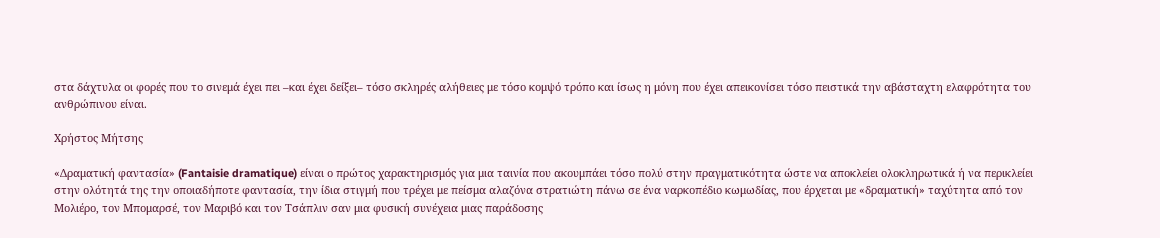στα δάχτυλα οι φορές που το σινεμά έχει πει –και έχει δείξει– τόσο σκληρές αλήθειες με τόσο κομψό τρόπο και ίσως η μόνη που έχει απεικονίσει τόσο πειστικά την αβάσταχτη ελαφρότητα του ανθρώπινου είναι.

Χρήστος Μήτσης

«Δραματική φαντασία» (Fantaisie dramatique) είναι ο πρώτος χαρακτηρισμός για μια ταινία που ακουμπάει τόσο πολύ στην πραγματικότητα ώστε να αποκλείει ολοκληρωτικά ή να περικλείει στην ολότητά της την οποιαδήποτε φαντασία, την ίδια στιγμή που τρέχει με πείσμα αλαζόνα στρατιώτη πάνω σε ένα ναρκοπέδιο κωμωδίας, που έρχεται με «δραματική» ταχύτητα από τον Μολιέρο, τον Μπομαρσέ, τον Μαριβό και τον Τσάπλιν σαν μια φυσική συνέχεια μιας παράδοσης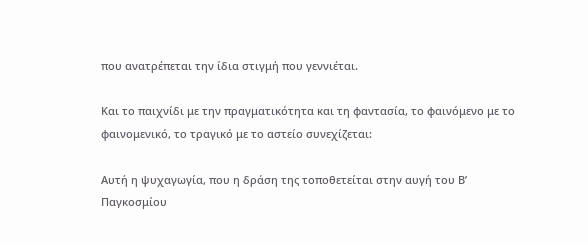που ανατρέπεται την ίδια στιγμή που γεννιέται.

Και το παιχνίδι με την πραγματικότητα και τη φαντασία, το φαινόμενο με το φαινομενικό, το τραγικό με το αστείο συνεχίζεται:

Αυτή η ψυχαγωγία, που η δράση της τοποθετείται στην αυγή του Β’ Παγκοσμίου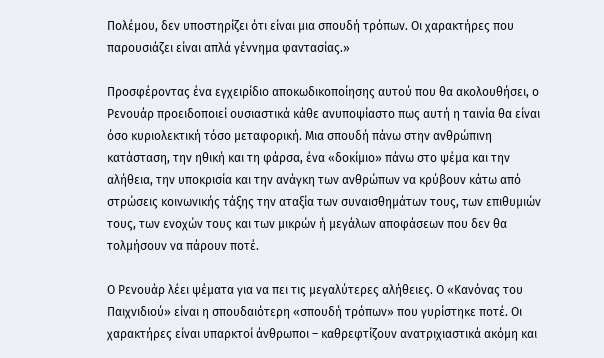Πολέμου, δεν υποστηρίζει ότι είναι μια σπουδή τρόπων. Οι χαρακτήρες που παρουσιάζει είναι απλά γέννημα φαντασίας.»

Προσφέροντας ένα εγχειρίδιο αποκωδικοποίησης αυτού που θα ακολουθήσει, ο Ρενουάρ προειδοποιεί ουσιαστικά κάθε ανυποψίαστο πως αυτή η ταινία θα είναι όσο κυριολεκτική τόσο μεταφορική. Μια σπουδή πάνω στην ανθρώπινη κατάσταση, την ηθική και τη φάρσα, ένα «δοκίμιο» πάνω στο ψέμα και την αλήθεια, την υποκρισία και την ανάγκη των ανθρώπων να κρύβουν κάτω από στρώσεις κοινωνικής τάξης την αταξία των συναισθημάτων τους, των επιθυμιών τους, των ενοχών τους και των μικρών ή μεγάλων αποφάσεων που δεν θα τολμήσουν να πάρουν ποτέ.

Ο Ρενουάρ λέει ψέματα για να πει τις μεγαλύτερες αλήθειες. Ο «Κανόνας του Παιχνιδιού» είναι η σπουδαιότερη «σπουδή τρόπων» που γυρίστηκε ποτέ. Οι χαρακτήρες είναι υπαρκτοί άνθρωποι – καθρεφτίζουν ανατριχιαστικά ακόμη και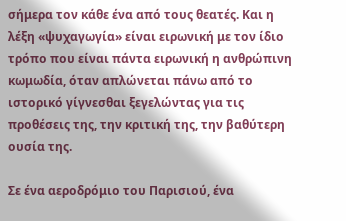σήμερα τον κάθε ένα από τους θεατές. Και η λέξη «ψυχαγωγία» είναι ειρωνική με τον ίδιο τρόπο που είναι πάντα ειρωνική η ανθρώπινη κωμωδία, όταν απλώνεται πάνω από το ιστορικό γίγνεσθαι ξεγελώντας για τις προθέσεις της, την κριτική της, την βαθύτερη ουσία της.

Σε ένα αεροδρόμιο του Παρισιού, ένα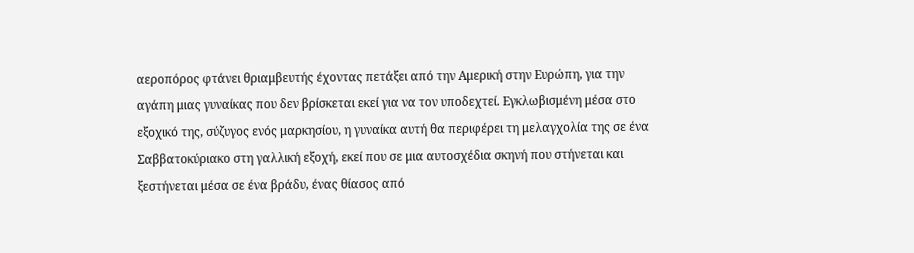αεροπόρος φτάνει θριαμβευτής έχοντας πετάξει από την Αμερική στην Ευρώπη, για την αγάπη μιας γυναίκας που δεν βρίσκεται εκεί για να τον υποδεχτεί. Εγκλωβισμένη μέσα στο εξοχικό της, σύζυγος ενός μαρκησίου, η γυναίκα αυτή θα περιφέρει τη μελαγχολία της σε ένα Σαββατοκύριακο στη γαλλική εξοχή, εκεί που σε μια αυτοσχέδια σκηνή που στήνεται και ξεστήνεται μέσα σε ένα βράδυ, ένας θίασος από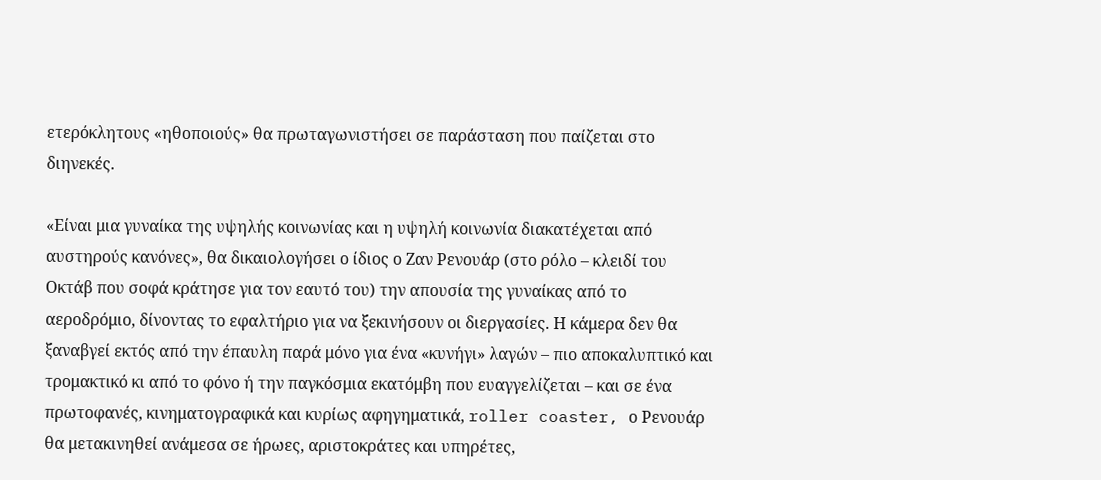ετερόκλητους «ηθοποιούς» θα πρωταγωνιστήσει σε παράσταση που παίζεται στο διηνεκές.

«Είναι μια γυναίκα της υψηλής κοινωνίας και η υψηλή κοινωνία διακατέχεται από αυστηρούς κανόνες», θα δικαιολογήσει ο ίδιος ο Ζαν Ρενουάρ (στο ρόλο – κλειδί του Οκτάβ που σοφά κράτησε για τον εαυτό του) την απουσία της γυναίκας από το αεροδρόμιο, δίνοντας το εφαλτήριο για να ξεκινήσουν οι διεργασίες. Η κάμερα δεν θα ξαναβγεί εκτός από την έπαυλη παρά μόνο για ένα «κυνήγι» λαγών – πιο αποκαλυπτικό και τρομακτικό κι από το φόνο ή την παγκόσμια εκατόμβη που ευαγγελίζεται – και σε ένα πρωτοφανές, κινηματογραφικά και κυρίως αφηγηματικά, roller coaster, ο Ρενουάρ θα μετακινηθεί ανάμεσα σε ήρωες, αριστοκράτες και υπηρέτες,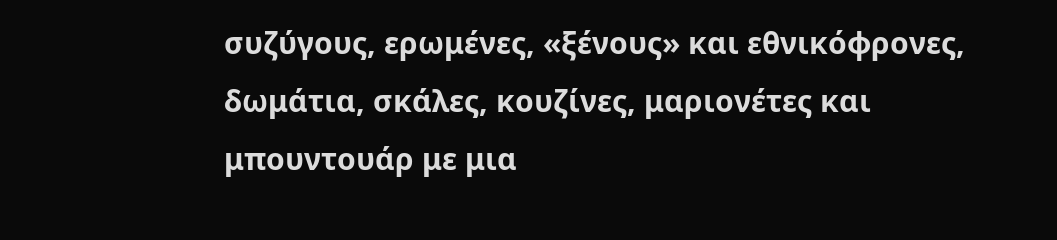συζύγους, ερωμένες, «ξένους» και εθνικόφρονες, δωμάτια, σκάλες, κουζίνες, μαριονέτες και μπουντουάρ με μια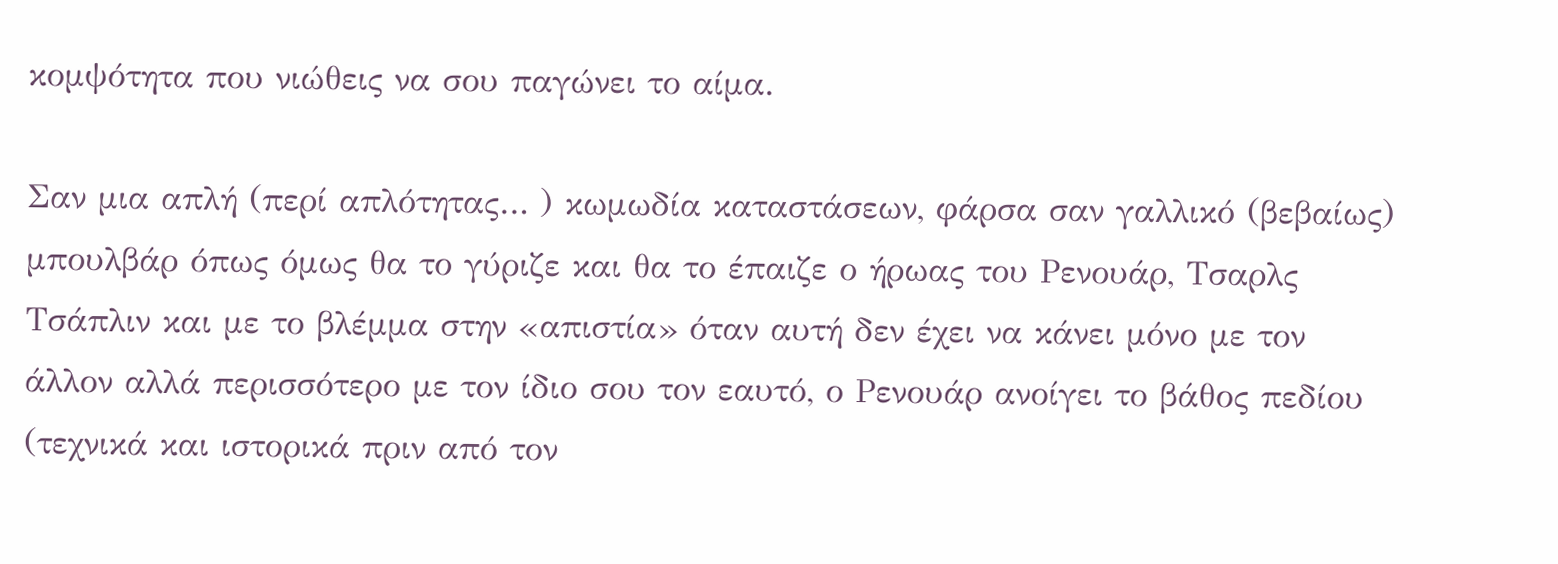κομψότητα που νιώθεις να σου παγώνει το αίμα.

Σαν μια απλή (περί απλότητας… ) κωμωδία καταστάσεων, φάρσα σαν γαλλικό (βεβαίως) μπουλβάρ όπως όμως θα το γύριζε και θα το έπαιζε ο ήρωας του Ρενουάρ, Τσαρλς Τσάπλιν και με το βλέμμα στην «απιστία» όταν αυτή δεν έχει να κάνει μόνο με τον άλλον αλλά περισσότερο με τον ίδιο σου τον εαυτό, ο Ρενουάρ ανοίγει το βάθος πεδίου (τεχνικά και ιστορικά πριν από τον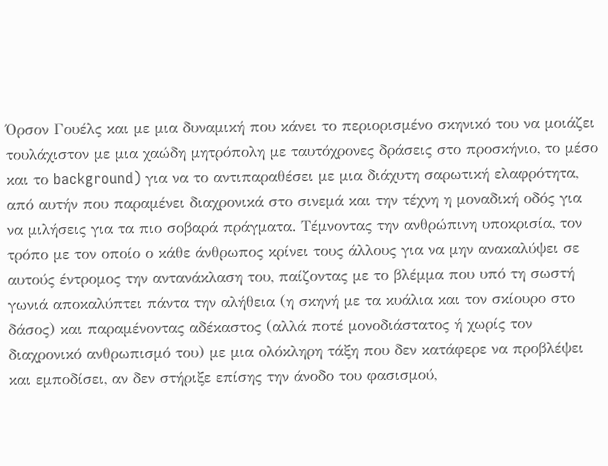Όρσον Γουέλς και με μια δυναμική που κάνει το περιορισμένο σκηνικό του να μοιάζει τουλάχιστον με μια χαώδη μητρόπολη με ταυτόχρονες δράσεις στο προσκήνιο, το μέσο και το background) για να το αντιπαραθέσει με μια διάχυτη σαρωτική ελαφρότητα, από αυτήν που παραμένει διαχρονικά στο σινεμά και την τέχνη η μοναδική οδός για να μιλήσεις για τα πιο σοβαρά πράγματα. Τέμνοντας την ανθρώπινη υποκρισία, τον τρόπο με τον οποίο ο κάθε άνθρωπος κρίνει τους άλλους για να μην ανακαλύψει σε αυτούς έντρομος την αντανάκλαση του, παίζοντας με το βλέμμα που υπό τη σωστή γωνιά αποκαλύπτει πάντα την αλήθεια (η σκηνή με τα κυάλια και τον σκίουρο στο δάσος) και παραμένοντας αδέκαστος (αλλά ποτέ μονοδιάστατος ή χωρίς τον διαχρονικό ανθρωπισμό του) με μια ολόκληρη τάξη που δεν κατάφερε να προβλέψει και εμποδίσει, αν δεν στήριξε επίσης την άνοδο του φασισμού,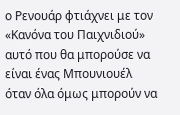ο Ρενουάρ φτιάχνει με τον «Κανόνα του Παιχνιδιού» αυτό που θα μπορούσε να είναι ένας Μπουνιουέλ όταν όλα όμως μπορούν να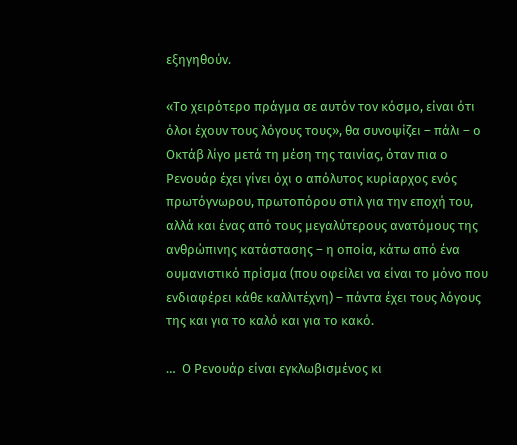εξηγηθούν.

«Το χειρότερο πράγμα σε αυτόν τον κόσμο, είναι ότι όλοι έχουν τους λόγους τους», θα συνοψίζει – πάλι – ο Οκτάβ λίγο μετά τη μέση της ταινίας, όταν πια ο Ρενουάρ έχει γίνει όχι ο απόλυτος κυρίαρχος ενός πρωτόγνωρου, πρωτοπόρου στιλ για την εποχή του, αλλά και ένας από τους μεγαλύτερους ανατόμους της ανθρώπινης κατάστασης – η οποία, κάτω από ένα ουμανιστικό πρίσμα (που οφείλει να είναι το μόνο που ενδιαφέρει κάθε καλλιτέχνη) – πάντα έχει τους λόγους της και για το καλό και για το κακό.

…  Ο Ρενουάρ είναι εγκλωβισμένος κι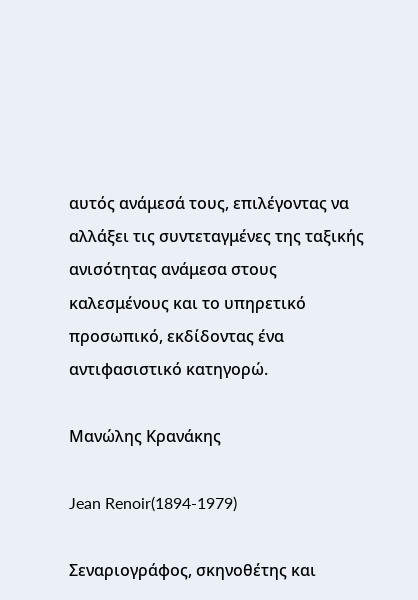αυτός ανάμεσά τους, επιλέγοντας να αλλάξει τις συντεταγμένες της ταξικής ανισότητας ανάμεσα στους καλεσμένους και το υπηρετικό προσωπικό, εκδίδοντας ένα αντιφασιστικό κατηγορώ.

Μανώλης Κρανάκης

Jean Renoir(1894-1979)

Σεναριογράφος, σκηνοθέτης και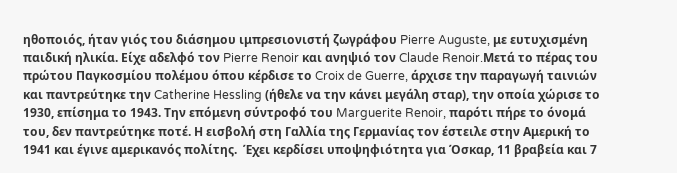ηθοποιός, ήταν γιός του διάσημου ιμπρεσιονιστή ζωγράφου Pierre Auguste, με ευτυχισμένη παιδική ηλικία. Είχε αδελφό τον Pierre Renoir και ανηψιό τον Claude Renoir.Μετά το πέρας του πρώτου Παγκοσμίου πολέμου όπου κέρδισε το Croix de Guerre, άρχισε την παραγωγή ταινιών και παντρεύτηκε την Catherine Hessling (ήθελε να την κάνει μεγάλη σταρ), την οποία χώρισε το 1930, επίσημα το 1943. Την επόμενη σύντροφό του Marguerite Renoir, παρότι πήρε το όνομά του, δεν παντρεύτηκε ποτέ. Η εισβολή στη Γαλλία της Γερμανίας τον έστειλε στην Αμερική το 1941 και έγινε αμερικανός πολίτης.  Έχει κερδίσει υποψηφιότητα για Όσκαρ, 11 βραβεία και 7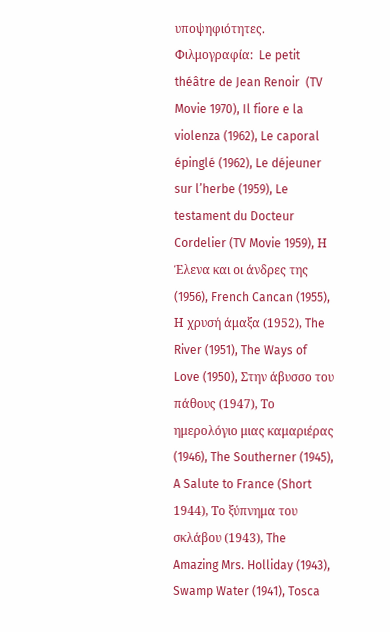υποψηφιότητες. Φιλμογραφία:  Le petit théâtre de Jean Renoir  (TV Movie 1970), Il fiore e la violenza (1962), Le caporal épinglé (1962), Le déjeuner sur l’herbe (1959), Le testament du Docteur Cordelier (TV Movie 1959), Η Έλενα και οι άνδρες της (1956), French Cancan (1955), Η χρυσή άμαξα (1952), The River (1951), The Ways of Love (1950), Στην άβυσσο του πάθους (1947), Το ημερολόγιο μιας καμαριέρας (1946), The Southerner (1945), A Salute to France (Short 1944), Το ξύπνημα του σκλάβου (1943), The Amazing Mrs. Holliday (1943), Swamp Water (1941), Tosca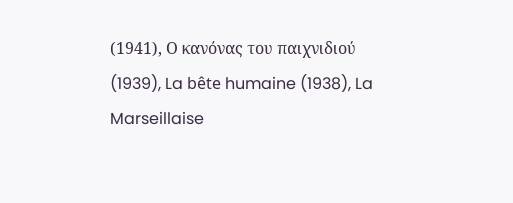(1941), Ο κανόνας του παιχνιδιού (1939), La bête humaine (1938), La Marseillaise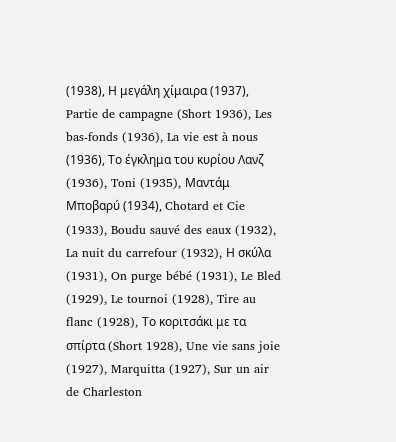(1938), Η μεγάλη χίμαιρα (1937), Partie de campagne (Short 1936), Les bas-fonds (1936), La vie est à nous (1936), Το έγκλημα του κυρίου Λανζ (1936), Toni (1935), Μαντάμ Μποβαρύ (1934), Chotard et Cie (1933), Boudu sauvé des eaux (1932), La nuit du carrefour (1932), Η σκύλα (1931), On purge bébé (1931), Le Bled (1929), Le tournoi (1928), Tire au flanc (1928), Το κοριτσάκι με τα σπίρτα (Short 1928), Une vie sans joie (1927), Marquitta (1927), Sur un air de Charleston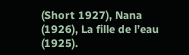(Short 1927), Nana (1926), La fille de l’eau (1925).